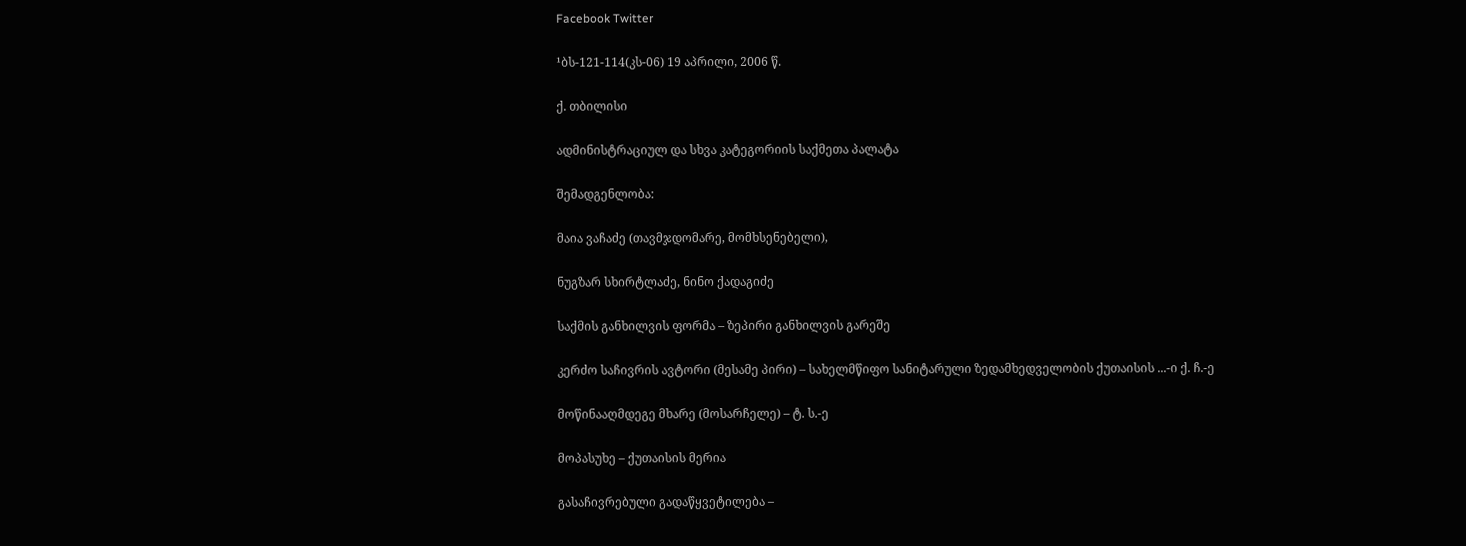Facebook Twitter

¹ბს-121-114(კს-06) 19 აპრილი, 2006 წ.

ქ. თბილისი

ადმინისტრაციულ და სხვა კატეგორიის საქმეთა პალატა

შემადგენლობა:

მაია ვაჩაძე (თავმჯდომარე, მომხსენებელი),

ნუგზარ სხირტლაძე, ნინო ქადაგიძე

საქმის განხილვის ფორმა – ზეპირი განხილვის გარეშე

კერძო საჩივრის ავტორი (მესამე პირი) – სახელმწიფო სანიტარული ზედამხედველობის ქუთაისის ...-ი ქ. ჩ.-ე

მოწინააღმდეგე მხარე (მოსარჩელე) – ტ. ს.-ე

მოპასუხე – ქუთაისის მერია

გასაჩივრებული გადაწყვეტილება –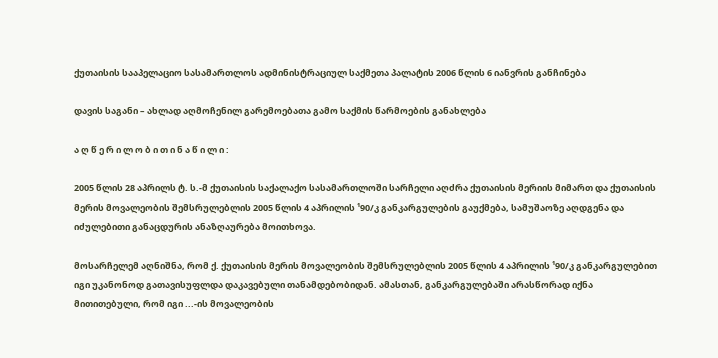ქუთაისის სააპელაციო სასამართლოს ადმინისტრაციულ საქმეთა პალატის 2006 წლის 6 იანვრის განჩინება

დავის საგანი – ახლად აღმოჩენილ გარემოებათა გამო საქმის წარმოების განახლება

ა ღ წ ე რ ი ლ ო ბ ი თ ი ნ ა წ ი ლ ი :

2005 წლის 28 აპრილს ტ. ს.-მ ქუთაისის საქალაქო სასამართლოში სარჩელი აღძრა ქუთაისის მერიის მიმართ და ქუთაისის მერის მოვალეობის შემსრულებლის 2005 წლის 4 აპრილის ¹90/კ განკარგულების გაუქმება, სამუშაოზე აღდგენა და იძულებითი განაცდურის ანაზღაურება მოითხოვა.

მოსარჩელემ აღნიშნა, რომ ქ. ქუთაისის მერის მოვალეობის შემსრულებლის 2005 წლის 4 აპრილის ¹90/კ განკარგულებით იგი უკანონოდ გათავისუფლდა დაკავებული თანამდებობიდან. ამასთან, განკარგულებაში არასწორად იქნა მითითებული, რომ იგი ...-ის მოვალეობის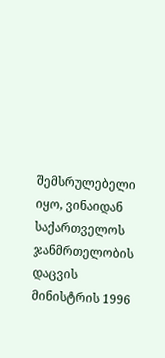შემსრულებელი იყო, ვინაიდან საქართველოს ჯანმრთელობის დაცვის მინისტრის 1996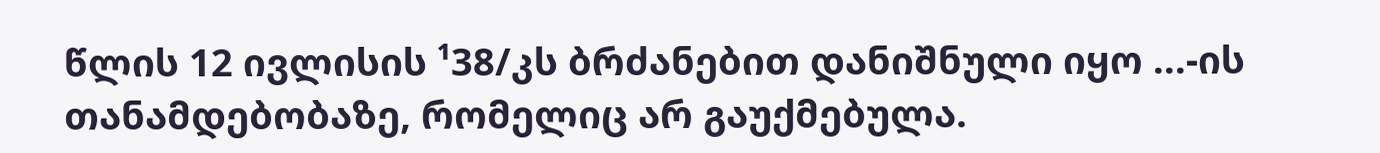წლის 12 ივლისის ¹38/კს ბრძანებით დანიშნული იყო ...-ის თანამდებობაზე, რომელიც არ გაუქმებულა.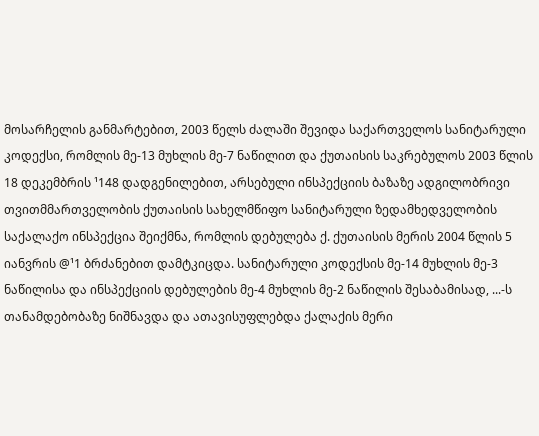მოსარჩელის განმარტებით, 2003 წელს ძალაში შევიდა საქართველოს სანიტარული კოდექსი, რომლის მე-13 მუხლის მე-7 ნაწილით და ქუთაისის საკრებულოს 2003 წლის 18 დეკემბრის ¹148 დადგენილებით, არსებული ინსპექციის ბაზაზე ადგილობრივი თვითმმართველობის ქუთაისის სახელმწიფო სანიტარული ზედამხედველობის საქალაქო ინსპექცია შეიქმნა, რომლის დებულება ქ. ქუთაისის მერის 2004 წლის 5 იანვრის @¹1 ბრძანებით დამტკიცდა. სანიტარული კოდექსის მე-14 მუხლის მე-3 ნაწილისა და ინსპექციის დებულების მე-4 მუხლის მე-2 ნაწილის შესაბამისად, ...-ს თანამდებობაზე ნიშნავდა და ათავისუფლებდა ქალაქის მერი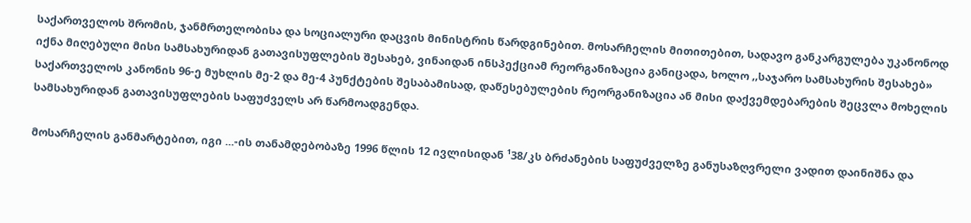საქართველოს შრომის, ჯანმრთელობისა და სოციალური დაცვის მინისტრის წარდგინებით. მოსარჩელის მითითებით, სადავო განკარგულება უკანონოდ იქნა მიღებული მისი სამსახურიდან გათავისუფლების შესახებ, ვინაიდან ინსპექციამ რეორგანიზაცია განიცადა, ხოლო ,,საჯარო სამსახურის შესახებ» საქართველოს კანონის 96-ე მუხლის მე-2 და მე-4 პუნქტების შესაბამისად, დაწესებულების რეორგანიზაცია ან მისი დაქვემდებარების შეცვლა მოხელის სამსახურიდან გათავისუფლების საფუძველს არ წარმოადგენდა.

მოსარჩელის განმარტებით, იგი ...-ის თანამდებობაზე 1996 წლის 12 ივლისიდან ¹38/კს ბრძანების საფუძველზე განუსაზღვრელი ვადით დაინიშნა და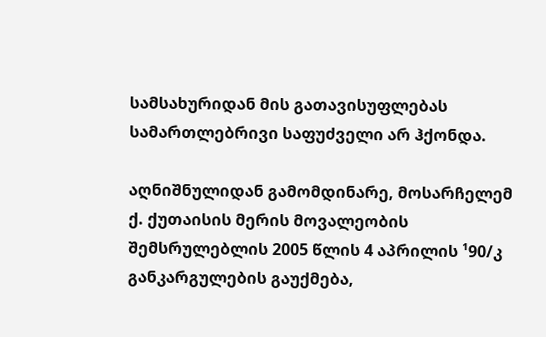სამსახურიდან მის გათავისუფლებას სამართლებრივი საფუძველი არ ჰქონდა.

აღნიშნულიდან გამომდინარე, მოსარჩელემ ქ. ქუთაისის მერის მოვალეობის შემსრულებლის 2005 წლის 4 აპრილის ¹90/კ განკარგულების გაუქმება,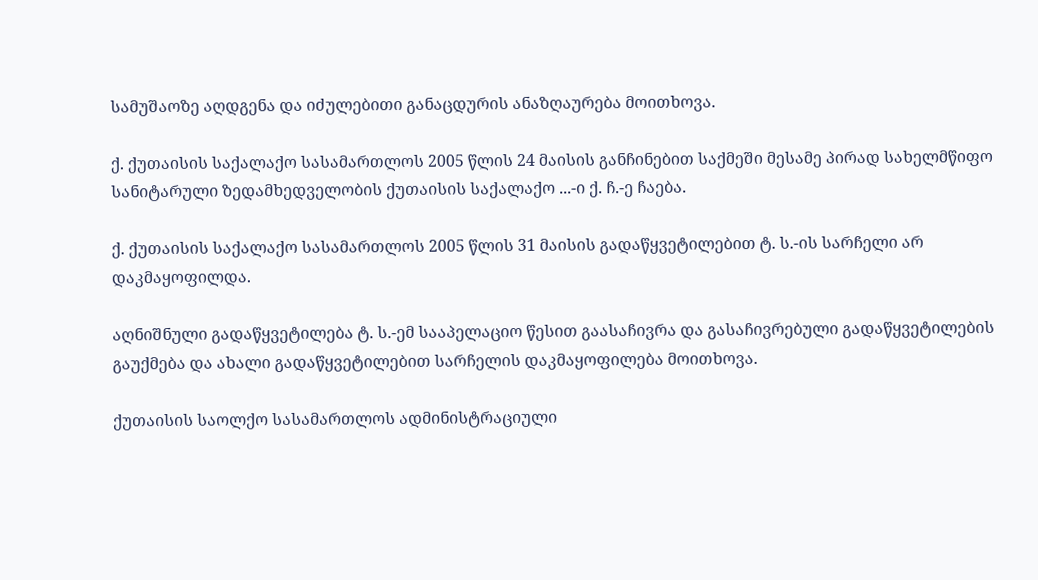სამუშაოზე აღდგენა და იძულებითი განაცდურის ანაზღაურება მოითხოვა.

ქ. ქუთაისის საქალაქო სასამართლოს 2005 წლის 24 მაისის განჩინებით საქმეში მესამე პირად სახელმწიფო სანიტარული ზედამხედველობის ქუთაისის საქალაქო ...-ი ქ. ჩ.-ე ჩაება.

ქ. ქუთაისის საქალაქო სასამართლოს 2005 წლის 31 მაისის გადაწყვეტილებით ტ. ს.-ის სარჩელი არ დაკმაყოფილდა.

აღნიშნული გადაწყვეტილება ტ. ს.-ემ სააპელაციო წესით გაასაჩივრა და გასაჩივრებული გადაწყვეტილების გაუქმება და ახალი გადაწყვეტილებით სარჩელის დაკმაყოფილება მოითხოვა.

ქუთაისის საოლქო სასამართლოს ადმინისტრაციული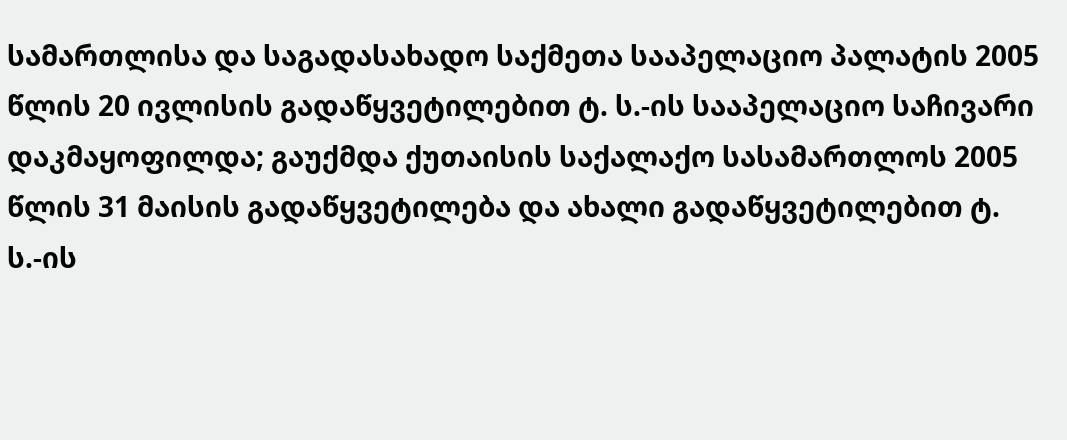სამართლისა და საგადასახადო საქმეთა სააპელაციო პალატის 2005 წლის 20 ივლისის გადაწყვეტილებით ტ. ს.-ის სააპელაციო საჩივარი დაკმაყოფილდა; გაუქმდა ქუთაისის საქალაქო სასამართლოს 2005 წლის 31 მაისის გადაწყვეტილება და ახალი გადაწყვეტილებით ტ. ს.-ის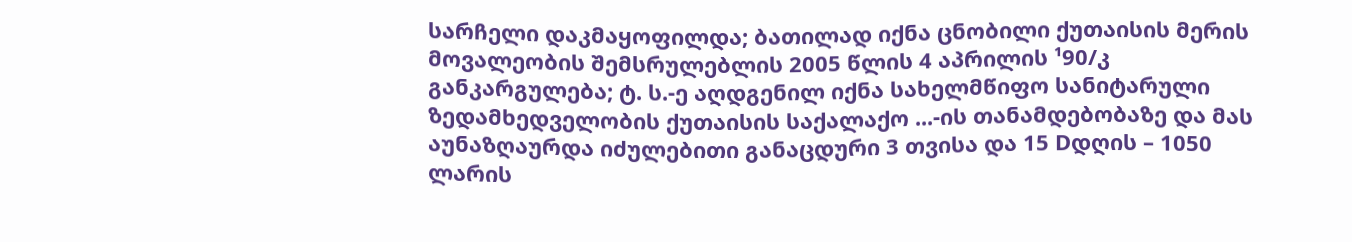სარჩელი დაკმაყოფილდა; ბათილად იქნა ცნობილი ქუთაისის მერის მოვალეობის შემსრულებლის 2005 წლის 4 აპრილის ¹90/კ განკარგულება; ტ. ს.-ე აღდგენილ იქნა სახელმწიფო სანიტარული ზედამხედველობის ქუთაისის საქალაქო ...-ის თანამდებობაზე და მას აუნაზღაურდა იძულებითი განაცდური 3 თვისა და 15 Dდღის – 1050 ლარის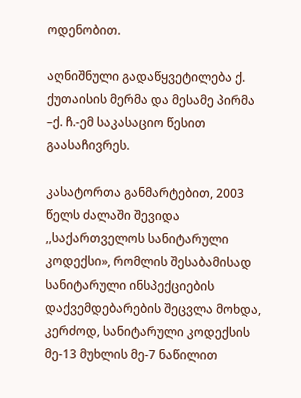ოდენობით.

აღნიშნული გადაწყვეტილება ქ. ქუთაისის მერმა და მესამე პირმა –ქ. ჩ.-ემ საკასაციო წესით გაასაჩივრეს.

კასატორთა განმარტებით, 2003 წელს ძალაში შევიდა ,,საქართველოს სანიტარული კოდექსი», რომლის შესაბამისად სანიტარული ინსპექციების დაქვემდებარების შეცვლა მოხდა, კერძოდ, სანიტარული კოდექსის მე-13 მუხლის მე-7 ნაწილით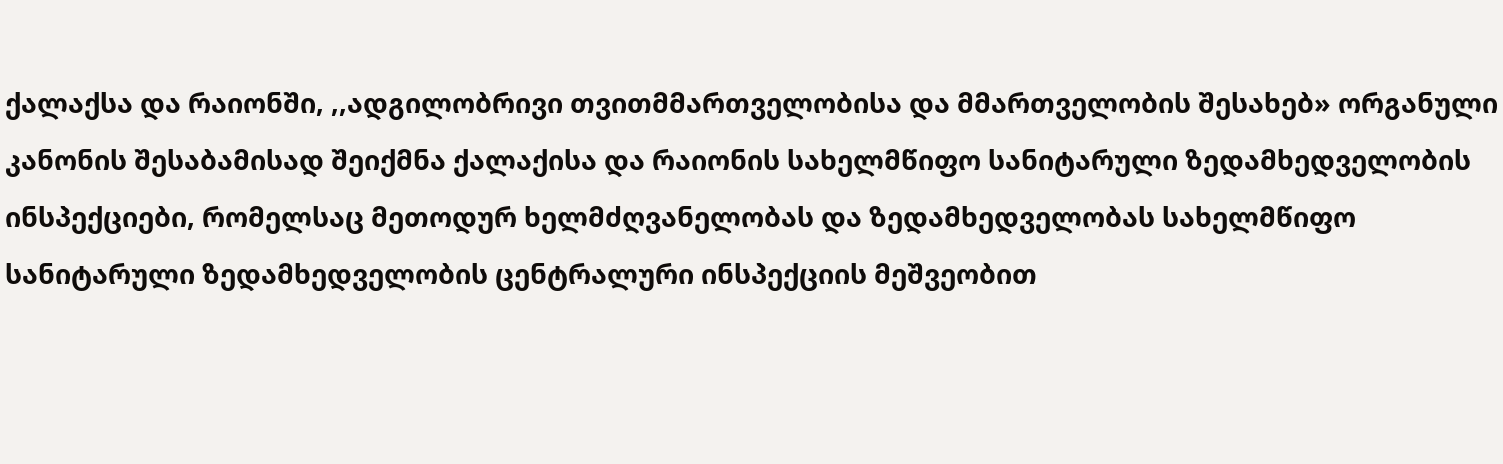ქალაქსა და რაიონში, ,,ადგილობრივი თვითმმართველობისა და მმართველობის შესახებ» ორგანული კანონის შესაბამისად შეიქმნა ქალაქისა და რაიონის სახელმწიფო სანიტარული ზედამხედველობის ინსპექციები, რომელსაც მეთოდურ ხელმძღვანელობას და ზედამხედველობას სახელმწიფო სანიტარული ზედამხედველობის ცენტრალური ინსპექციის მეშვეობით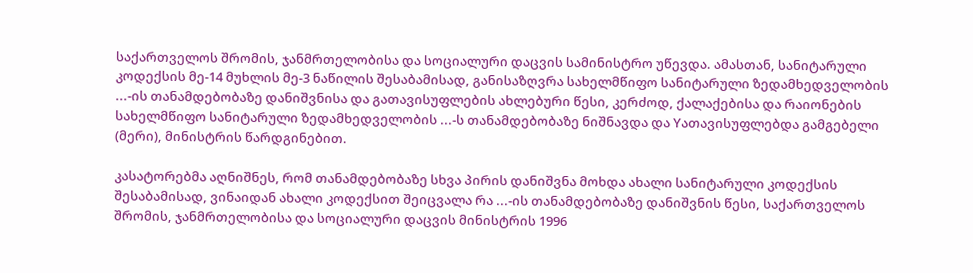საქართველოს შრომის, ჯანმრთელობისა და სოციალური დაცვის სამინისტრო უწევდა. ამასთან, სანიტარული კოდექსის მე-14 მუხლის მე-3 ნაწილის შესაბამისად, განისაზღვრა სახელმწიფო სანიტარული ზედამხედველობის ...-ის თანამდებობაზე დანიშვნისა და გათავისუფლების ახლებური წესი, კერძოდ, ქალაქებისა და რაიონების სახელმწიფო სანიტარული ზედამხედველობის ...-ს თანამდებობაზე ნიშნავდა და Yათავისუფლებდა გამგებელი (მერი), მინისტრის წარდგინებით.

კასატორებმა აღნიშნეს, რომ თანამდებობაზე სხვა პირის დანიშვნა მოხდა ახალი სანიტარული კოდექსის შესაბამისად, ვინაიდან ახალი კოდექსით შეიცვალა რა ...-ის თანამდებობაზე დანიშვნის წესი, საქართველოს შრომის, ჯანმრთელობისა და სოციალური დაცვის მინისტრის 1996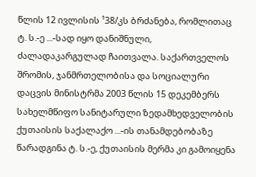წლის 12 ივლისის ¹38/კს ბრძანება, რომლითაც ტ. ს.-ე ...-სად იყო დანიშნული, ძალადაკარგულად ჩაითვალა. საქართველოს შრომის, ჯანმრთელობისა და სოციალური დაცვის მინისტრმა 2003 წლის 15 დეკემბერს სახელმწიფო სანიტარული ზედამხედველობის ქუთაისის საქალაქო ...-ის თანამდებობაზე წარადგინა ტ. ს.-ე, ქუთაისის მერმა კი გამოიყენა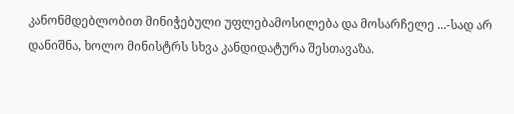კანონმდებლობით მინიჭებული უფლებამოსილება და მოსარჩელე ...-სად არ დანიშნა, ხოლო მინისტრს სხვა კანდიდატურა შესთავაზა.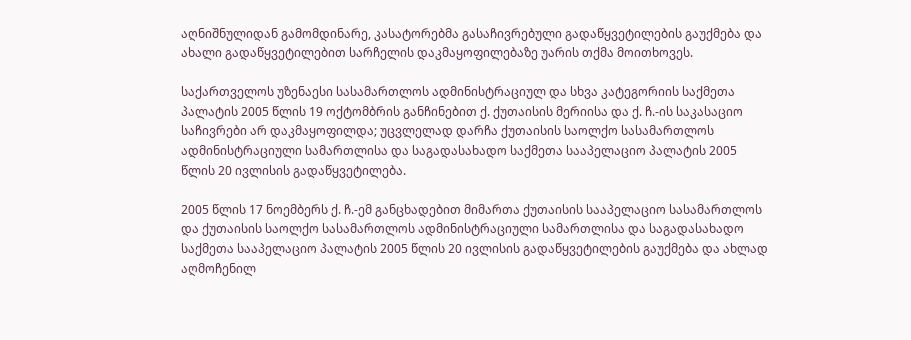აღნიშნულიდან გამომდინარე, კასატორებმა გასაჩივრებული გადაწყვეტილების გაუქმება და ახალი გადაწყვეტილებით სარჩელის დაკმაყოფილებაზე უარის თქმა მოითხოვეს.

საქართველოს უზენაესი სასამართლოს ადმინისტრაციულ და სხვა კატეგორიის საქმეთა პალატის 2005 წლის 19 ოქტომბრის განჩინებით ქ. ქუთაისის მერიისა და ქ. ჩ.-ის საკასაციო საჩივრები არ დაკმაყოფილდა; უცვლელად დარჩა ქუთაისის საოლქო სასამართლოს ადმინისტრაციული სამართლისა და საგადასახადო საქმეთა სააპელაციო პალატის 2005 წლის 20 ივლისის გადაწყვეტილება.

2005 წლის 17 ნოემბერს ქ. ჩ.-ემ განცხადებით მიმართა ქუთაისის სააპელაციო სასამართლოს და ქუთაისის საოლქო სასამართლოს ადმინისტრაციული სამართლისა და საგადასახადო საქმეთა სააპელაციო პალატის 2005 წლის 20 ივლისის გადაწყვეტილების გაუქმება და ახლად აღმოჩენილ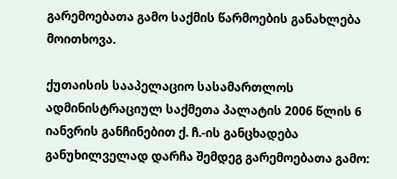გარემოებათა გამო საქმის წარმოების განახლება მოითხოვა.

ქუთაისის სააპელაციო სასამართლოს ადმინისტრაციულ საქმეთა პალატის 2006 წლის 6 იანვრის განჩინებით ქ. ჩ.-ის განცხადება განუხილველად დარჩა შემდეგ გარემოებათა გამო: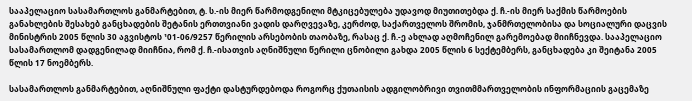სააპელაციო სასამართლოს განმარტებით, ტ. ს.-ის მიერ წარმოდგენილი მტკიცებულება უდავოდ მიუთითებდა ქ. ჩ.-ის მიერ საქმის წარმოების განახლების შესახებ განცხადების შეტანის ერთთვიანი ვადის დარღვევაზე, კერძოდ, საქართველოს შრომის, ჯანმრთელობისა და სოციალური დაცვის მინისტრის 2005 წლის 30 აგვისტოს ¹01-06/9257 წერილის არსებობის თაობაზე, რასაც ქ. ჩ.-ე ახლად აღმოჩენილ გარემოებად მიიჩნევდა. სააპელაციო სასამართლომ დადგენილად მიიჩნია, რომ ქ. ჩ.-ისათვის აღნიშნული წერილი ცნობილი გახდა 2005 წლის 6 სექტემბერს, განცხადება კი შეიტანა 2005 წლის 17 ნოემბერს.

სასამართლოს განმარტებით, აღნიშნული ფაქტი დასტურდებოდა როგორც ქუთაისის ადგილობრივი თვითმმართველობის ინფორმაციის გაცემაზე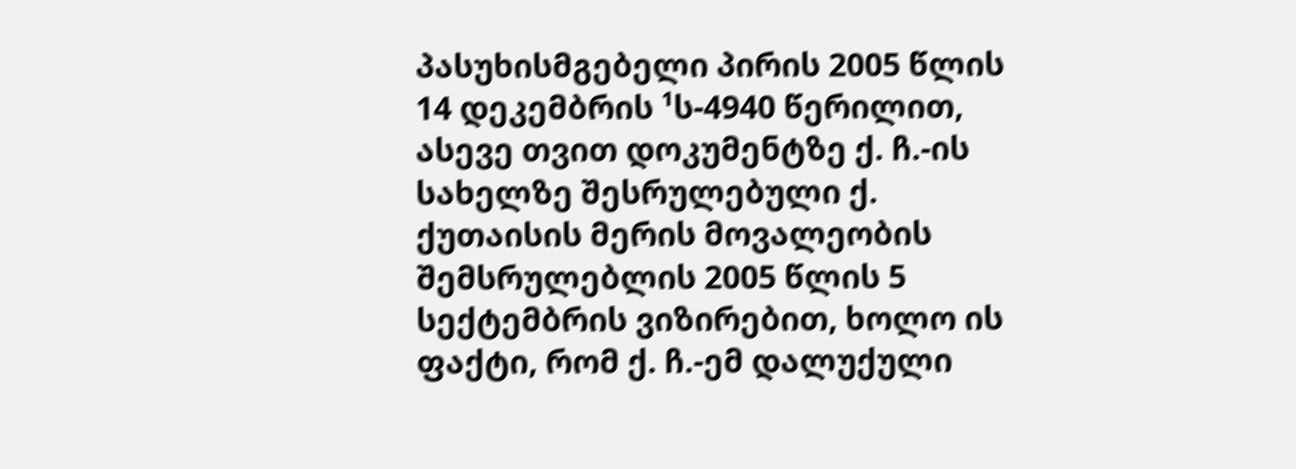პასუხისმგებელი პირის 2005 წლის 14 დეკემბრის ¹ს-4940 წერილით, ასევე თვით დოკუმენტზე ქ. ჩ.-ის სახელზე შესრულებული ქ. ქუთაისის მერის მოვალეობის შემსრულებლის 2005 წლის 5 სექტემბრის ვიზირებით, ხოლო ის ფაქტი, რომ ქ. ჩ.-ემ დალუქული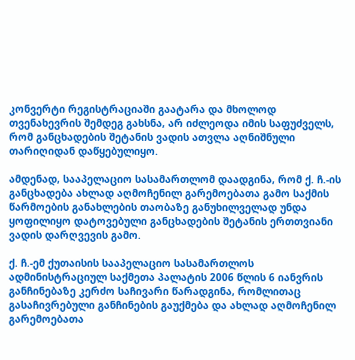კონვერტი რეგისტრაციაში გაატარა და მხოლოდ თვენახევრის შემდეგ გახსნა, არ იძლეოდა იმის საფუძველს, რომ განცხადების შეტანის ვადის ათვლა აღნიშნული თარიღიდან დაწყებულიყო.

ამდენად, სააპელაციო სასამართლომ დაადგინა, რომ ქ. ჩ.-ის განცხადება ახლად აღმოჩენილ გარემოებათა გამო საქმის წარმოების განახლების თაობაზე განუხილველად უნდა ყოფილიყო დატოვებული განცხადების შეტანის ერთთვიანი ვადის დარღვევის გამო.

ქ. ჩ.-ემ ქუთაისის სააპელაციო სასამართლოს ადმინისტრაციულ საქმეთა პალატის 2006 წლის 6 იანვრის განჩინებაზე კერძო საჩივარი წარადგინა, რომლითაც გასაჩივრებული განჩინების გაუქმება და ახლად აღმოჩენილ გარემოებათა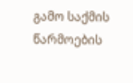გამო საქმის წარმოების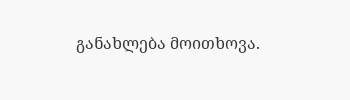განახლება მოითხოვა.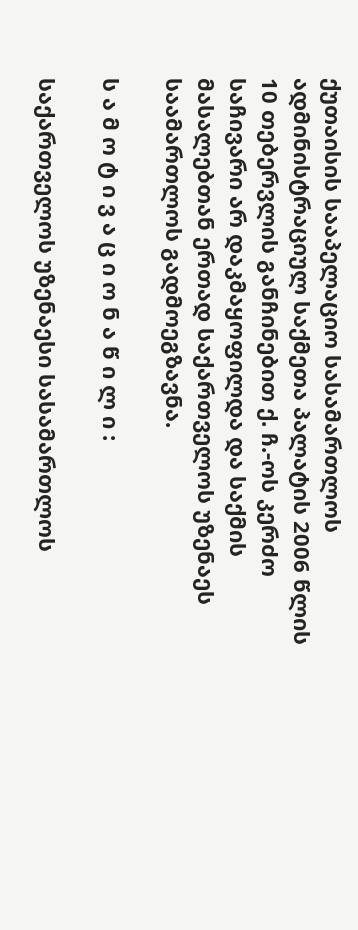ქუთაისის სააპელაციო სასამართლოს ადმინისტრაციულ საქმეთა პალატის 2006 წლის 10 თებერვლის განჩინებით ქ. ჩ.-ოს კერძო საჩივარი არ დაკმაყოფილდა და საქმის მასალებთან ერთად საქართველოს უზენაეს საამართლოს გადმოეგზავნა.

ს ა მ ო ტ ი ვ ა ც ი ო ნ ა წ ი ლ ი :

საქართველოს უზენაესი სასამართლოს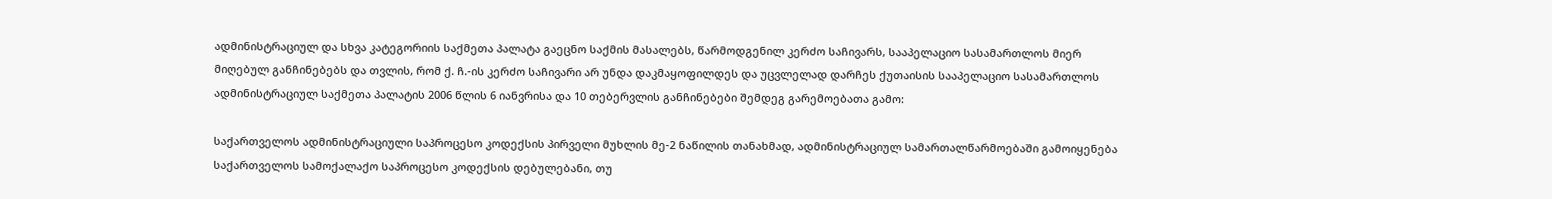ადმინისტრაციულ და სხვა კატეგორიის საქმეთა პალატა გაეცნო საქმის მასალებს, წარმოდგენილ კერძო საჩივარს, სააპელაციო სასამართლოს მიერ მიღებულ განჩინებებს და თვლის, რომ ქ. ჩ.-ის კერძო საჩივარი არ უნდა დაკმაყოფილდეს და უცვლელად დარჩეს ქუთაისის სააპელაციო სასამართლოს ადმინისტრაციულ საქმეთა პალატის 2006 წლის 6 იანვრისა და 10 თებერვლის განჩინებები შემდეგ გარემოებათა გამო:

საქართველოს ადმინისტრაციული საპროცესო კოდექსის პირველი მუხლის მე-2 ნაწილის თანახმად, ადმინისტრაციულ სამართალწარმოებაში გამოიყენება საქართველოს სამოქალაქო საპროცესო კოდექსის დებულებანი, თუ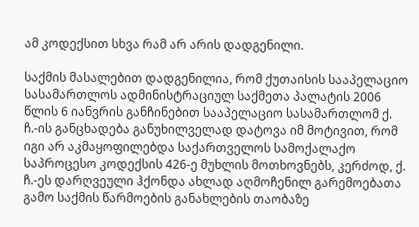ამ კოდექსით სხვა რამ არ არის დადგენილი.

საქმის მასალებით დადგენილია, რომ ქუთაისის სააპელაციო სასამართლოს ადმინისტრაციულ საქმეთა პალატის 2006 წლის 6 იანვრის განჩინებით სააპელაციო სასამართლომ ქ. ჩ.-ის განცხადება განუხილველად დატოვა იმ მოტივით, რომ იგი არ აკმაყოფილებდა საქართველოს სამოქალაქო საპროცესო კოდექსის 426-ე მუხლის მოთხოვნებს, კერძოდ, ქ. ჩ.-ეს დარღვეული ჰქონდა ახლად აღმოჩენილ გარემოებათა გამო საქმის წარმოების განახლების თაობაზე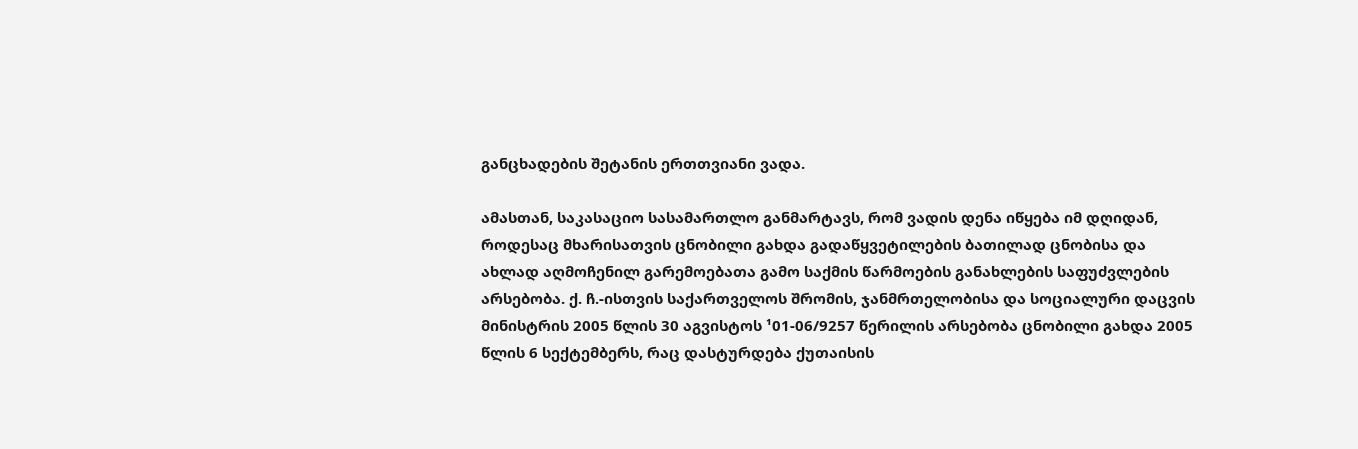განცხადების შეტანის ერთთვიანი ვადა.

ამასთან, საკასაციო სასამართლო განმარტავს, რომ ვადის დენა იწყება იმ დღიდან, როდესაც მხარისათვის ცნობილი გახდა გადაწყვეტილების ბათილად ცნობისა და ახლად აღმოჩენილ გარემოებათა გამო საქმის წარმოების განახლების საფუძვლების არსებობა. ქ. ჩ.-ისთვის საქართველოს შრომის, ჯანმრთელობისა და სოციალური დაცვის მინისტრის 2005 წლის 30 აგვისტოს ¹01-06/9257 წერილის არსებობა ცნობილი გახდა 2005 წლის 6 სექტემბერს, რაც დასტურდება ქუთაისის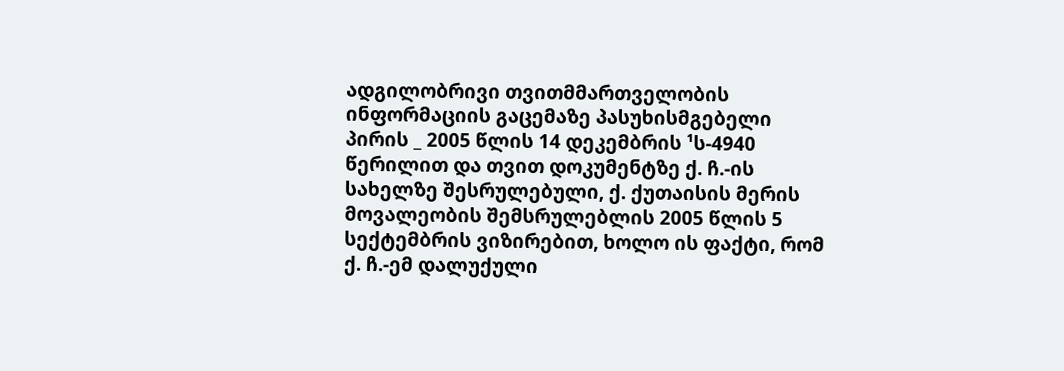ადგილობრივი თვითმმართველობის ინფორმაციის გაცემაზე პასუხისმგებელი პირის _ 2005 წლის 14 დეკემბრის ¹ს-4940 წერილით და თვით დოკუმენტზე ქ. ჩ.-ის სახელზე შესრულებული, ქ. ქუთაისის მერის მოვალეობის შემსრულებლის 2005 წლის 5 სექტემბრის ვიზირებით, ხოლო ის ფაქტი, რომ ქ. ჩ.-ემ დალუქული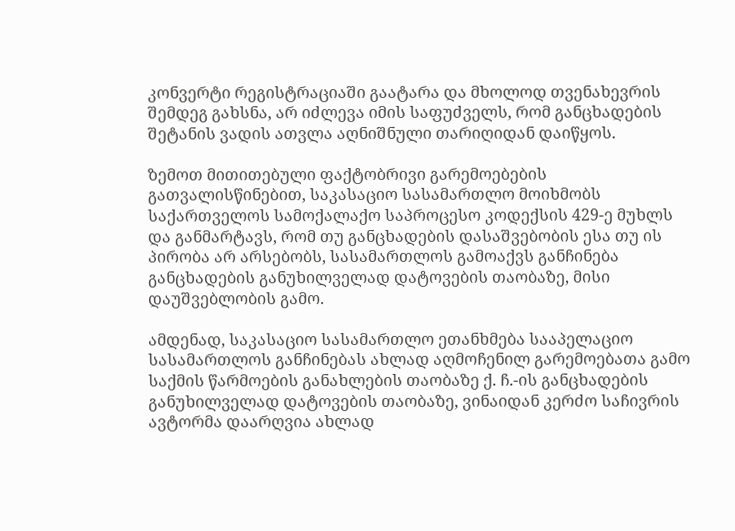კონვერტი რეგისტრაციაში გაატარა და მხოლოდ თვენახევრის შემდეგ გახსნა, არ იძლევა იმის საფუძველს, რომ განცხადების შეტანის ვადის ათვლა აღნიშნული თარიღიდან დაიწყოს.

ზემოთ მითითებული ფაქტობრივი გარემოებების გათვალისწინებით, საკასაციო სასამართლო მოიხმობს საქართველოს სამოქალაქო საპროცესო კოდექსის 429-ე მუხლს და განმარტავს, რომ თუ განცხადების დასაშვებობის ესა თუ ის პირობა არ არსებობს, სასამართლოს გამოაქვს განჩინება განცხადების განუხილველად დატოვების თაობაზე, მისი დაუშვებლობის გამო.

ამდენად, საკასაციო სასამართლო ეთანხმება სააპელაციო სასამართლოს განჩინებას ახლად აღმოჩენილ გარემოებათა გამო საქმის წარმოების განახლების თაობაზე ქ. ჩ.-ის განცხადების განუხილველად დატოვების თაობაზე, ვინაიდან კერძო საჩივრის ავტორმა დაარღვია ახლად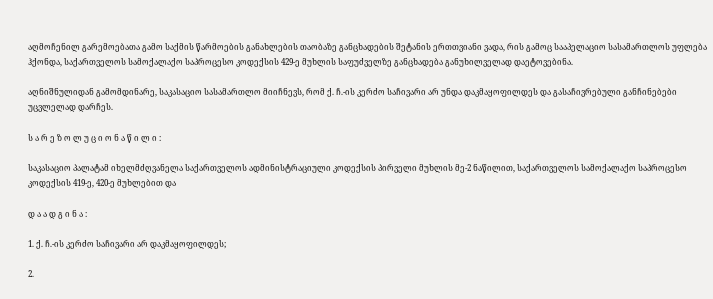აღმოჩენილ გარემოებათა გამო საქმის წარმოების განახლების თაობაზე განცხადების შეტანის ერთთვიანი ვადა, რის გამოც სააპელაციო სასამართლოს უფლება ჰქონდა, საქართველოს სამოქალაქო საპროცესო კოდექსის 429-ე მუხლის საფუძველზე განცხადება განუხილველად დაეტოვებინა.

აღნიშნულიდან გამომდინარე, საკასაციო სასამართლო მიიჩნევს, რომ ქ. ჩ.-ის კერძო საჩივარი არ უნდა დაკმაყოფილდეს და გასაჩივრებული განჩინებები უცვლელად დარჩეს.

ს ა რ ე ზ ო ლ უ ც ი ო ნ ა წ ი ლ ი :

საკასაციო პალატამ იხელმძღვანელა საქართველოს ადმინისტრაციული კოდექსის პირველი მუხლის მე-2 ნაწილით, საქართველოს სამოქალაქო საპროცესო კოდექსის 419-ე, 420-ე მუხლებით და

დ ა ა დ გ ი ნ ა :

1. ქ. ჩ.-ის კერძო საჩივარი არ დაკმაყოფილდეს;

2.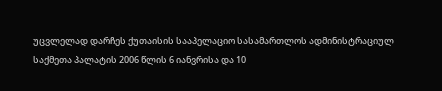უცვლელად დარჩეს ქუთაისის სააპელაციო სასამართლოს ადმინისტრაციულ საქმეთა პალატის 2006 წლის 6 იანვრისა და 10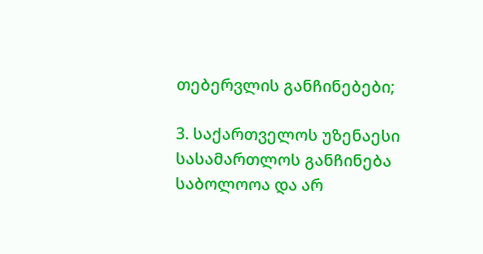თებერვლის განჩინებები;

3. საქართველოს უზენაესი სასამართლოს განჩინება საბოლოოა და არ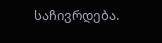საჩივრდება.